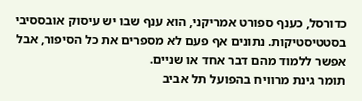כדורסל, כענף ספורט אמריקני, הוא ענף שבו יש עיסוק אובססיבי בסטטיסטיקות. נתונים אף פעם לא מספרים את כל הסיפור, אבל אפשר ללמוד מהם דבר אחד או שניים.
תומר גינת מרוויח בהפועל תל אביב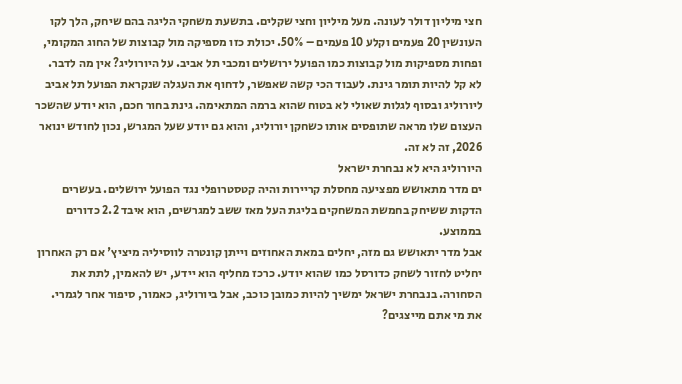חצי מיליון דולר לעונה. מעל מיליון וחצי שקלים. בתשעת משחקי הליגה בהם שיחק, הלך לקו העונשין 20 פעמים וקלע 10 פעמים – 50%. יכולת כזו מספיקה מול קבוצות של החוג המקומי, ופחות מספיקות מול קבוצות כמו הפועל ירושלים ומכבי תל אביב. על היורוליג? אין מה לדבר.
לא קל להיות תומר גינת. לעבוד הכי קשה שאפשר, לדחוף את העגלה שנקראת הפועל תל אביב ליורוליג ובסוף לגלות שאולי לא בטוח שהוא ברמה המתאימה. גינת בחור חכם, הוא יודע שהשכר העצום שלו מראה שתופסים אותו כשחקן יורוליג, והוא גם יודע שעל המגרש, נכון לחודש ינואר 2026, זה לא זה.
היורוליג היא לא נבחרת ישראל
ים מדר מתאושש מפציעה מחסלת קריירות והיה קטסטרופלי נגד הפועל ירושלים. בעשרים הדקות ששיחק בחמשת המשחקים בליגת העל מאז ששב למגרשים, הוא איבד 2.2 כדורים בממוצע.
אבל מדר יתאושש גם מזה, יחלים במאת האחוזים וייתן קונטרה לווסיליה מיציץ' אם רק האחרון יחליט לחזור לשחק כדורסל כמו שהוא יודע. כרכז מחליף הוא יידע, יש להאמין, לתת את הסחורה. בנבחרת ישראל ימשיך להיות כמובן כוכב, אבל ביורוליג, כאמור, סיפור אחר לגמרי.
את מי אתם מייצגים?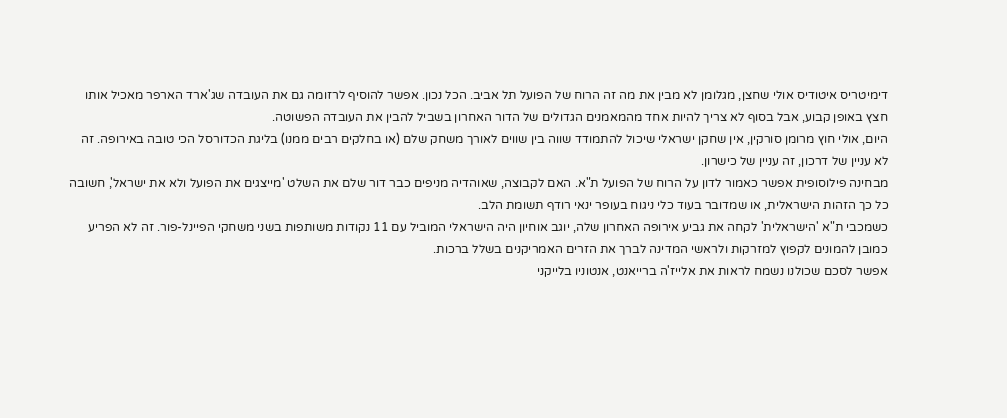דימיטריס איטודיס אולי שחצן, מגלומן לא מבין את מה זה הרוח של הפועל תל אביב. הכל נכון. אפשר להוסיף לרזומה גם את העובדה שג'ארד הארפר מאכיל אותו חצץ באופן קבוע, אבל בסוף לא צריך להיות אחד מהמאמנים הגדולים של הדור האחרון בשביל להבין את העובדה הפשוטה.
היום, אולי חוץ מרומן סורקין, אין שחקן ישראלי שיכול להתמודד שווה בין שווים לאורך משחק שלם (או בחלקים רבים ממנו) בליגת הכדורסל הכי טובה באירופה. זה לא עניין של דרכון, זה עניין של כישרון.
מבחינה פילוסופית אפשר כאמור לדון על הרוח של הפועל ת"א. האם לקבוצה, שאוהדיה מניפים כבר דור שלם את השלט 'מייצגים את הפועל ולא את ישראל', חשובה כל כך הזהות הישראלית, או שמדובר בעוד כלי ניגוח בעופר ינאי רודף תשומת הלב.
כשמכבי ת"א 'הישראלית' לקחה את גביע אירופה האחרון שלה, יוגב אוחיון היה הישראלי המוביל עם 11 נקודות משותפות בשני משחקי הפיינל-פור. זה לא הפריע כמובן להמונים לקפוץ למזרקות ולראשי המדינה לברך את הזרים האמריקנים בשלל ברכות.
אפשר לסכם שכולנו נשמח לראות את אלייז'ה ברייאנט, אנטוניו בלייקני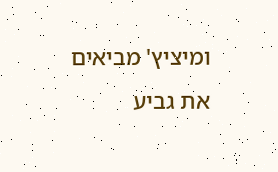ומיציץ' מביאים את גביע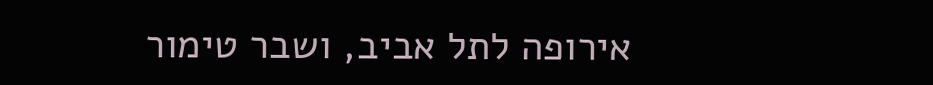אירופה לתל אביב, ושבר טימור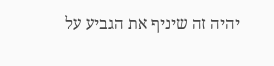יהיה זה שיניף את הגביע על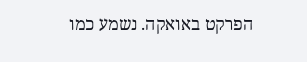הפרקט באואקה. נשמע כמו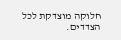חלוקה מוצדקת לכל הצדדים.